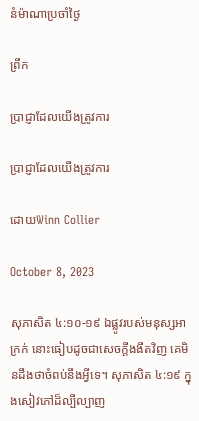នំម៉ាណាប្រចាំថ្ងៃ

ព្រឹក

ប្រាជ្ញាដែលយើងត្រូវការ

ប្រាជ្ញាដែលយើងត្រូវការ

ដោយWinn Collier

October 8, 2023

សុភាសិត ៤:១០-១៩ ឯផ្លូវរបស់មនុស្សអាក្រក់ នោះធៀបដូចជាសេចក្តីងងឹតវិញ គេមិនដឹងថាចំពប់នឹងអ្វីទេ។ សុភាសិត ៤:១៩ ក្នុងសៀវភៅដ៏ល្បីល្បាញ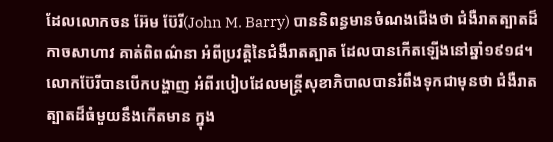ដែលលោកចន អ៊ែម ប៊ែរី(John M. Barry) បាននិពន្ធមានចំណងជើងថា ជំងឺរាតត្បាតដ៏កាចសាហាវ គាត់ពិពណ៌នា អំពីប្រវត្តិនៃជំងឺរាតត្បាត ដែលបានកើតឡើងនៅឆ្នាំ១៩១៨។ លោកប៊ែរីបានបើកបង្ហាញ អំពីរបៀបដែលមន្រ្តីសុខាភិបាលបានរំពឹងទុកជាមុនថា ជំងឺរាតត្បាតដ៏ធំមួយនឹងកើតមាន ក្នុង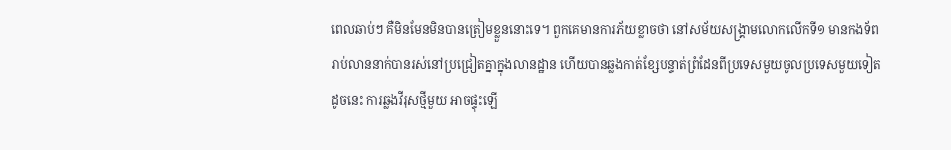ពេលឆាប់ៗ គឺមិនមែនមិនបានត្រៀមខ្លួននោះទេ។ ពួកគេមានការភ័យខ្លាចថា នៅសម័យសង្រ្គាមលោកលើកទី១ មានកងទ័ពរាប់លាននាក់បានរស់នៅប្រជ្រៀតគ្នាក្នុងលានដ្ឋាន ហើយបានឆ្លងកាត់ខ្សែបន្ទាត់ព្រំដែនពីប្រទេសមួយចូលប្រទេសមួយទៀត ដូចនេះ ការឆ្លងវីរុសថ្មីមួយ អាចផ្ទុះឡើ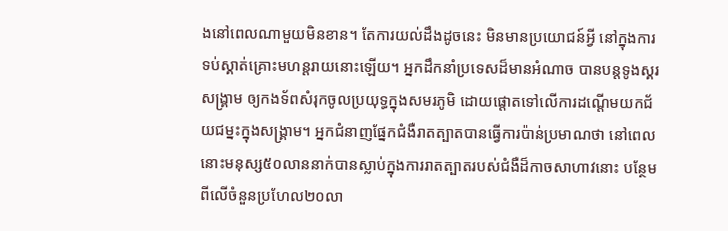ងនៅពេលណាមួយមិនខាន។ តែការយល់ដឹងដូចនេះ មិនមានប្រយោជន៍អ្វី នៅក្នុងការទប់ស្គាត់គ្រោះមហន្តរាយនោះឡើយ។ អ្នកដឹកនាំប្រទេសដ៏មានអំណាច បានបន្តទូងស្គរសង្រ្គាម ឲ្យកងទ័ពសំរុកចូលប្រយុទ្ធក្នុងសមរភូមិ ដោយផ្តោតទៅលើការដណ្តើមយកជ័យជម្នះក្នុងសង្រ្គាម។ អ្នកជំនាញផ្នែកជំងឺរាតត្បាតបានធ្វើការប៉ាន់ប្រមាណថា នៅពេលនោះមនុស្ស៥០លាននាក់បានស្លាប់ក្នុងការរាតត្បាតរបស់ជំងឺដ៏កាចសាហាវនោះ បន្ថែមពីលើចំនួនប្រហែល២០លា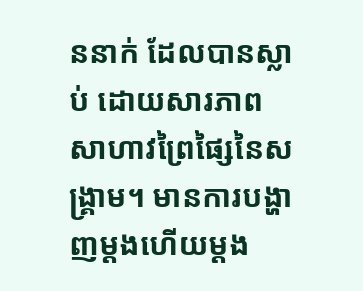ននាក់ ដែលបានស្លាប់ ដោយសារភាពសាហាវព្រៃផ្សៃនៃសង្រ្គាម។ មានការបង្ហាញម្តងហើយម្តង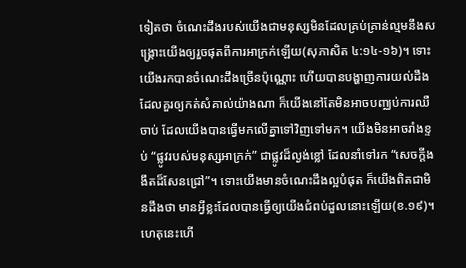ទៀតថា ចំណេះដឹងរបស់យើងជាមនុស្សមិនដែលគ្រប់គ្រាន់ល្មមនឹងសង្រ្គោះយើងឲ្យរួចផុតពីការអាក្រក់ឡើយ(សុភាសិត ៤:១៤-១៦)។ ទោះយើងរកបានចំណេះដឹងច្រើនប៉ុណ្ណោះ ហើយបានបង្ហាញការយល់ដឹងដែលគួរឲ្យកត់សំគាល់យ៉ាងណា ក៏យើងនៅតែមិនអាចបញ្ឈប់ការឈឺចាប់ ដែលយើងបានធ្វើមកលើគ្នាទៅវិញទៅមក។ យើងមិនអាចរាំងខ្ទប់ “ផ្លូវរបស់មនុស្សអាក្រក់” ជាផ្លូវដ៏ល្ងង់ខ្លៅ ដែលនាំទៅរក “សេចក្តីងងឹតដ៏សែនជ្រៅ”។ ទោះយើងមានចំណេះដឹងល្អបំផុត ក៏យើងពិតជាមិនដឹងថា មានអ្វីខ្លះដែលបានធ្វើឲ្យយើងជំពប់ដួលនោះឡើយ(ខ.១៩)។ ហេតុនេះហើ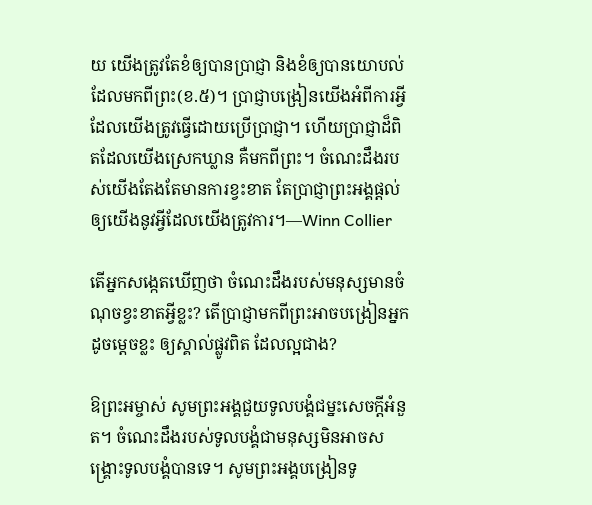យ យើងត្រូវតែខំឲ្យបានប្រាជ្ញា និងខំឲ្យបានយោបល់ ដែលមកពីព្រះ(ខ.៥)។ ប្រាជ្ញាបង្រៀនយើងអំពីការអ្វីដែលយើងត្រូវធ្វើដោយប្រើប្រាជ្ញា។ ហើយប្រាជ្ញាដ៏ពិតដែលយើងស្រេកឃ្លាន គឺមកពីព្រះ។ ចំណេះដឹងរបស់យើងតែងតែមានការខ្វះខាត តែប្រាជ្ញាព្រះអង្គផ្តល់ឲ្យយើងនូវអ្វីដែលយើងត្រូវការ។—Winn Collier

តើអ្នកសង្កេតឃើញថា ចំណេះដឹងរបស់មនុស្សមានចំណុចខ្វះខាតអ្វីខ្លះ? តើប្រាជ្ញាមកពីព្រះអាចបង្រៀនអ្នកដូចម្តេចខ្លះ ឲ្យស្គាល់ផ្លូវពិត ដែលល្អជាង?

ឱព្រះអម្ចាស់ សូមព្រះអង្គជួយទូលបង្គំជម្នះសេចក្តីអំនួត។ ចំណេះដឹងរបស់ទូលបង្គំជាមនុស្សមិនអាចសង្រ្គោះទូលបង្គំបានទេ។ សូមព្រះអង្គបង្រៀនទូ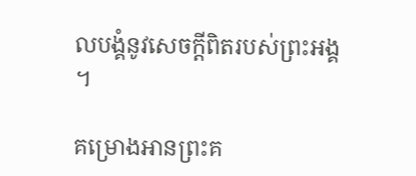លបង្គំនូវសេចក្តីពិតរបស់ព្រះអង្គ។

គម្រោងអានព្រះគ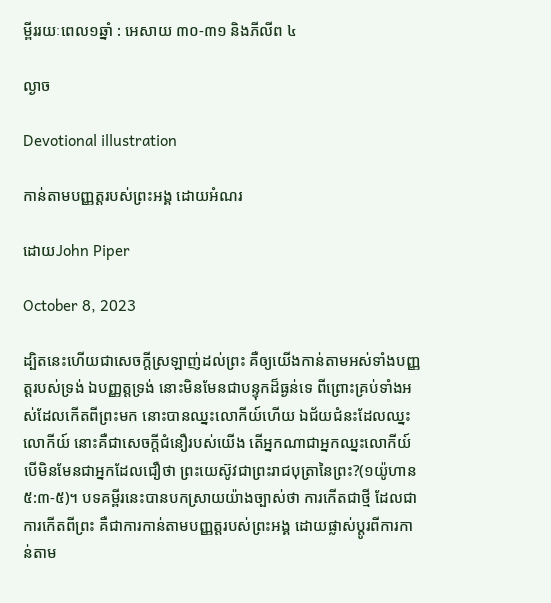ម្ពីររយៈពេល១ឆ្នាំ : អេសាយ ៣០-៣១ និងភីលីព ៤

ល្ងាច

Devotional illustration

កាន់តាមបញ្ញត្តរបស់ព្រះអង្គ ដោយអំណរ

ដោយJohn Piper

October 8, 2023

ដ្បិតនេះហើយជាសេចក្តីស្រឡាញ់ដល់ព្រះ គឺឲ្យយើងកាន់តាមអស់ទាំងបញ្ញត្តរបស់ទ្រង់ ឯបញ្ញត្តទ្រង់ នោះមិនមែនជាបន្ទុកដ៏ធ្ងន់ទេ ពីព្រោះគ្រប់ទាំងអស់ដែលកើតពីព្រះមក នោះបានឈ្នះលោកីយ៍ហើយ ឯជ័យជំនះដែលឈ្នះលោកីយ៍ នោះគឺជាសេចក្តីជំនឿរបស់យើង តើអ្នកណាជាអ្នកឈ្នះលោកីយ៍ បើមិនមែនជាអ្នកដែលជឿថា ព្រះយេស៊ូវជាព្រះរាជបុត្រានៃព្រះ?(១យ៉ូហាន ៥:៣-៥)។ បទគម្ពីរនេះបានបកស្រាយយ៉ាងច្បាស់ថា ការកើតជាថ្មី ដែលជាការកើតពីព្រះ គឺជាការកាន់តាមបញ្ញត្តរបស់ព្រះអង្គ ដោយផ្លាស់ប្តូរពីការកាន់តាម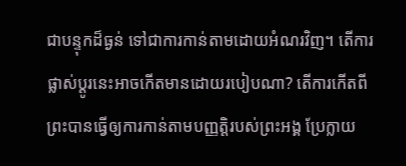ជាបន្ទុកដ៏ធ្ងន់ ទៅជាការកាន់តាមដោយអំណរវិញ។ តើការផ្លាស់ប្តូរនេះអាចកើតមានដោយរបៀបណា? តើការកើតពីព្រះបានធ្វើឲ្យការកាន់តាមបញ្ញត្តិរបស់ព្រះអង្គ ប្រែក្លាយ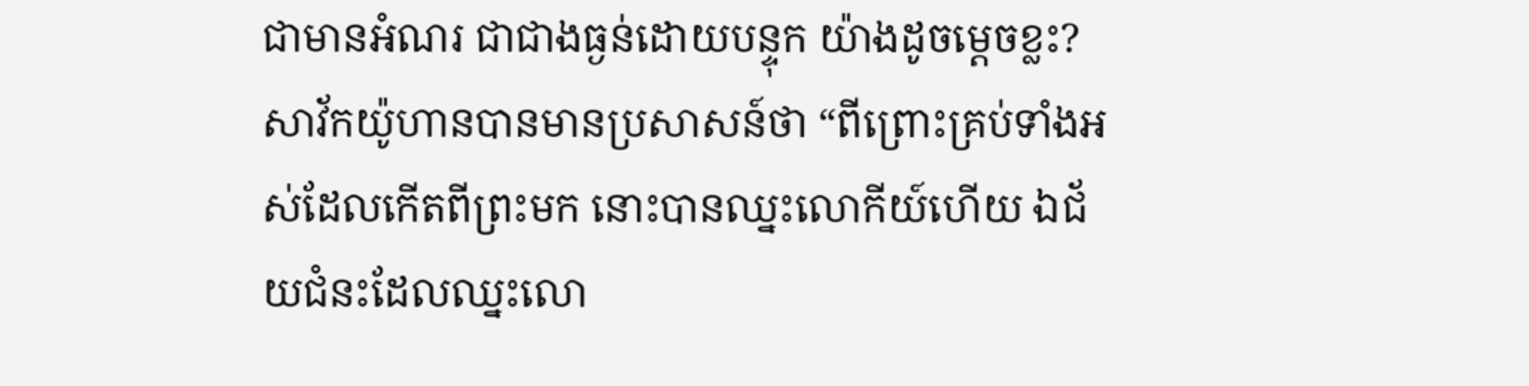ជាមានអំណរ ជាជាងធ្ងន់ដោយបន្ទុក យ៉ាងដូចម្តេចខ្លះ? សាវ័កយ៉ូហានបានមានប្រសាសន៍ថា “ពីព្រោះគ្រប់ទាំងអស់ដែលកើតពីព្រះមក នោះបានឈ្នះលោកីយ៍ហើយ ឯជ័យជំនះដែលឈ្នះលោ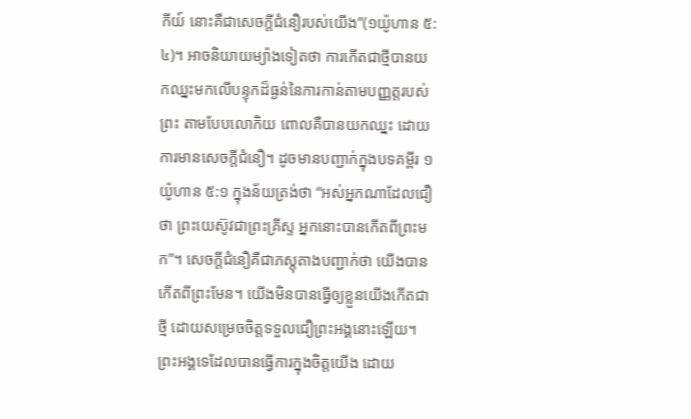កីយ៍ នោះគឺជាសេចក្តីជំនឿរបស់យើង”(១យ៉ូហាន ៥:៤)។ អាចនិយាយម្យ៉ាងទៀតថា ការកើតជាថ្មីបានយកឈ្នះមកលើបន្ទុកដ៏ធ្ងន់នៃការកាន់តាមបញ្ញត្តរបស់ព្រះ តាមបែបលោកិយ ពោលគឺបានយកឈ្នះ ដោយការមានសេចក្តីជំនឿ។ ដូចមានបញ្ជាក់ក្នុងបទគម្ពីរ ១យ៉ូហាន ៥:១ ក្នុងន័យត្រង់ថា “អស់អ្នកណាដែលជឿថា ព្រះយេស៊ូវជាព្រះគ្រីស្ទ អ្នកនោះបានកើតពីព្រះមក”។ សេចក្តីជំនឿគឺជាភស្តុតាងបញ្ជាក់ថា យើងបានកើតពីព្រះមែន។ យើងមិនបានធ្វើឲ្យខ្លួនយើងកើតជាថ្មី ដោយសម្រេចចិត្តទទួលជឿព្រះអង្គនោះឡើយ។ ព្រះអង្គទេដែលបានធ្វើការក្នុងចិត្តយើង ដោយ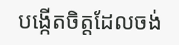បង្កើតចិត្តដែលចង់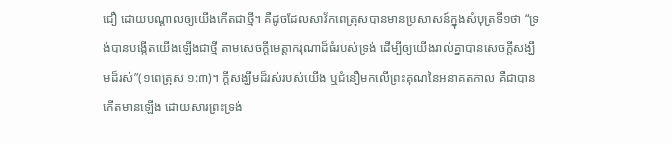ជឿ ដោយបណ្តាលឲ្យយើងកើតជាថ្មី។ គឺដូចដែលសាវ័កពេត្រុសបានមានប្រសាសន៍ក្នុងសំបុត្រទី១ថា “ទ្រង់បានបង្កើតយើងឡើងជាថ្មី តាមសេចក្តីមេត្តាករុណាដ៏ធំរបស់ទ្រង់ ដើម្បីឲ្យយើងរាល់គ្នាបានសេចក្តីសង្ឃឹមដ៏រស់”(១ពេត្រុស ១:៣)។ ក្តីសង្ឃឹមដ៏រស់របស់យើង ឬជំនឿមកលើព្រះគុណនៃអនាគតកាល គឺជាបានកើតមានឡើង ដោយសារព្រះទ្រង់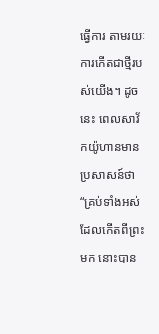ធ្វើការ តាមរយៈការកើតជាថ្មីរបស់យើង។ ដូចនេះ ពេលសាវ័កយ៉ូហានមានប្រសាសន៍ថា “គ្រប់ទាំងអស់ដែលកើតពីព្រះមក នោះបាន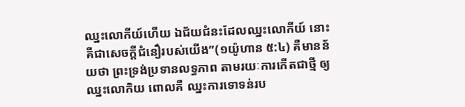ឈ្នះលោកីយ៍ហើយ ឯជ័យជំនះដែលឈ្នះលោកីយ៍ នោះគឺជាសេចក្តីជំនឿរបស់យើង”(១យ៉ូហាន ៥:៤) គឺមានន័យថា ព្រះទ្រង់ប្រទានលទ្ធភាព តាមរយៈការកើតជាថ្មី ឲ្យឈ្នះលោកិយ ពោលគឺ ឈ្នះការទោទន់រប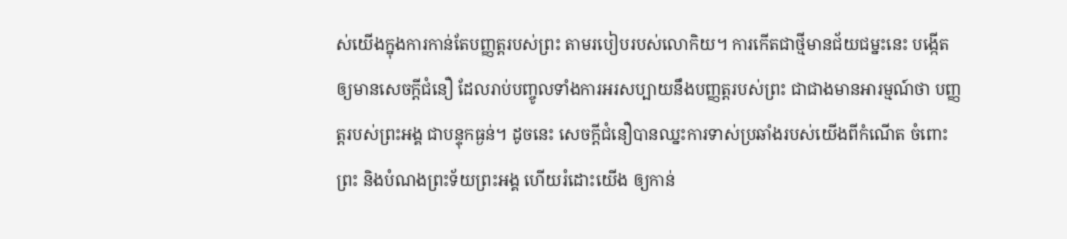ស់យើងក្នុងការកាន់តែបញ្ញត្តរបស់ព្រះ តាមរបៀបរបស់លោកិយ។ ការកើតជាថ្មីមានជ័យជម្នះនេះ បង្កើតឲ្យមានសេចក្តីជំនឿ ដែលរាប់បញ្ចូលទាំងការអរសប្បាយនឹងបញ្ញត្តរបស់ព្រះ ជាជាងមានអារម្មណ៍ថា បញ្ញត្តរបស់ព្រះអង្គ ជាបន្ទុកធ្ងន់។ ដូចនេះ សេចក្តីជំនឿបានឈ្នះការទាស់ប្រឆាំងរបស់យើងពីកំណើត ចំពោះព្រះ និងបំណងព្រះទ័យព្រះអង្គ ហើយរំដោះយើង ឲ្យកាន់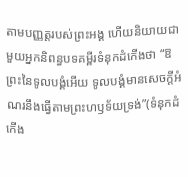តាមបញ្ញត្តរបស់ព្រះអង្គ ហើយនិយាយជាមួយអ្នកនិពន្ធបទគម្ពីរទំនុកដំកើងថា “ឱព្រះនៃទូលបង្គំអើយ ទូលបង្គំមានសេចក្តីអំណរនឹងធ្វើតាមព្រះហឫទ័យទ្រង់”(ទំនុកដំកើង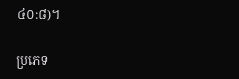៤០:៨)។

ប្រភេទ